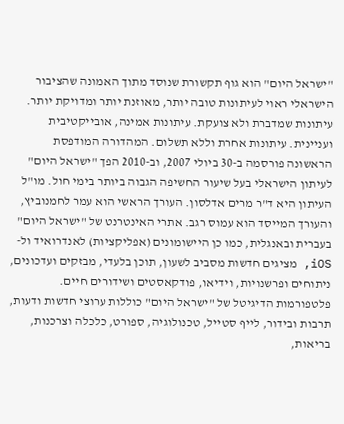"ישראל היום" הוא גוף תקשורת שנוסד מתוך האמונה שהציבור הישראלי ראוי לעיתונות טובה יותר, מאוזנת יותר ומדויקת יותר. עיתונות שמדברת ולא צועקת. עיתונות אמינה, אובייקטיבית ועניינית. עיתונות אחרת וללא תשלום. המהדורה המודפסת הראשונה פורסמה ב-30 ביולי 2007, וב-2010 הפך "ישראל היום" לעיתון הישראלי בעל שיעור החשיפה הגבוה ביותר בימי חול. מו"ל העיתון היא ד"ר מרים אדלסון. העורך הראשי הוא עמר לחמנוביץ, והעורך המייסד הוא עמוס רגב. אתרי האינטרנט של "ישראל היום" בעברית ובאנגלית, כמו כן היישומונים (אפליקציות) לאנדרואיד ול-iOS, מציגים חדשות מסביב לשעון, תוכן בלעדי, מבזקים ועדכונים, ניתוחים ופרשנויות, וידיאו, פודקאסטים ושידורים חיים. פלטפורמות הדיגיטל של "ישראל היום" כוללות ערוצי חדשות ודעות, תרבות ובידור, לייף סטייל, טכנולוגיה, ספורט, כלכלה וצרכנות, בריאות,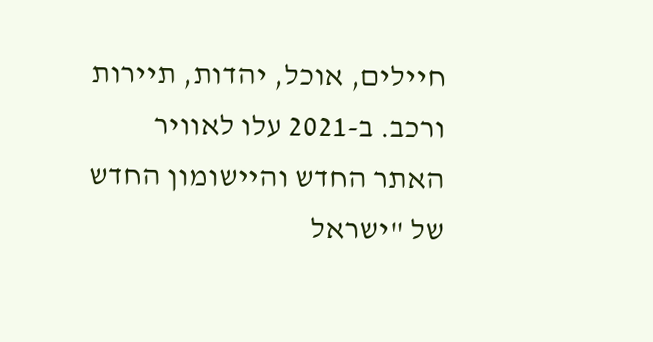חיילים, אוכל, יהדות, תיירות ורכב. ב-2021 עלו לאוויר האתר החדש והיישומון החדש של "ישראל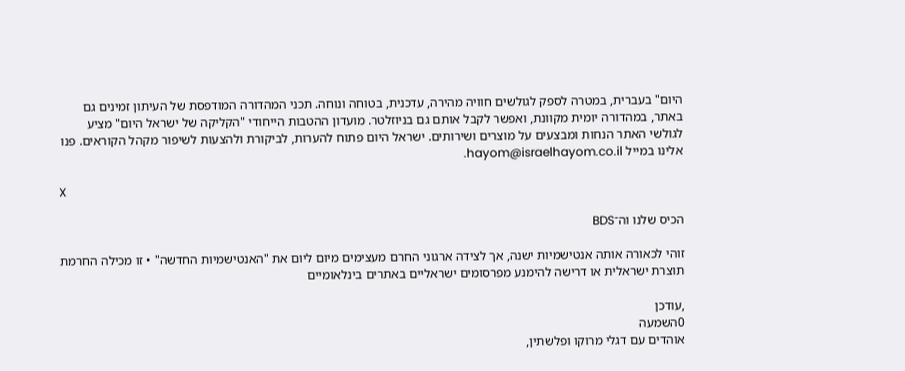היום" בעברית, במטרה לספק לגולשים חוויה מהירה, עדכנית, בטוחה ונוחה. תכני המהדורה המודפסת של העיתון זמינים גם באתר, במהדורה יומית מקוונת, ואפשר לקבל אותם גם בניוזלטר. מועדון ההטבות הייחודי "הקליקה של ישראל היום" מציע לגולשי האתר הנחות ומבצעים על מוצרים ושירותים. ישראל היום פתוח להערות, לביקורת ולהצעות לשיפור מקהל הקוראים. פנו אלינו במייל hayom@israelhayom.co.il.

X

הכיס שלנו וה־BDS

זוהי לכאורה אותה אנטישמיות ישנה, אך לצידה ארגוני החרם מעצימים מיום ליום את "האנטישמיות החדשה" • זו מכילה החרמת תוצרת ישראלית או דרישה להימנע מפרסומים ישראליים באתרים בינלאומיים

,עודכן
0השמעה
אוהדים עם דגלי מרוקו ופלשתין,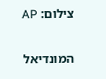צילום: AP

המונדיאל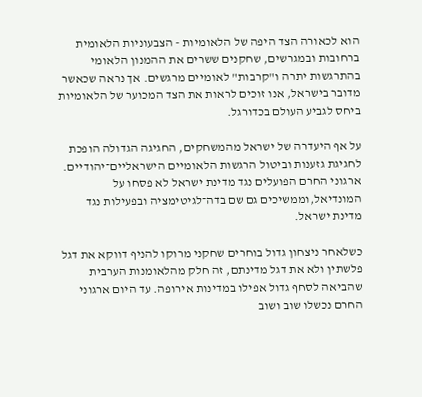הוא לכאורה הצד היפה של הלאומיות - הצבעוניות הלאומית ברחובות ובמגרשים, שחקנים ששרים את ההמנון הלאומי בהתרגשות יתרה ו"קרבות" לאומיים מרגשים. אך נראה שכאשר מדובר בישראל, אנו זוכים לראות את הצד המכוער של הלאומיות ביחס לגביע העולם בכדורגל.

על אף היעדרה של ישראל מהמשחקים, החגיגה הגדולה הופכת לחגיגת גזענות וביטול הרגשות הלאומיים הישראליים־יהודיים. ארגוני החרם הפועלים נגד מדינת ישראל לא פסחו על המונדיאל,וממשיכים גם שם בדה־לגיטימציה ובפעילות נגד מדינת ישראל.

כשלאחר ניצחון גדול בוחרים שחקני מרוקו להניף דווקא את דגל פלשתין ולא את דגל מדינתם, זה חלק מהלאומנות הערבית שהביאה לסחף גדול אפילו במדינות אירופה. עד היום ארגוני החרם נכשלו שוב ושוב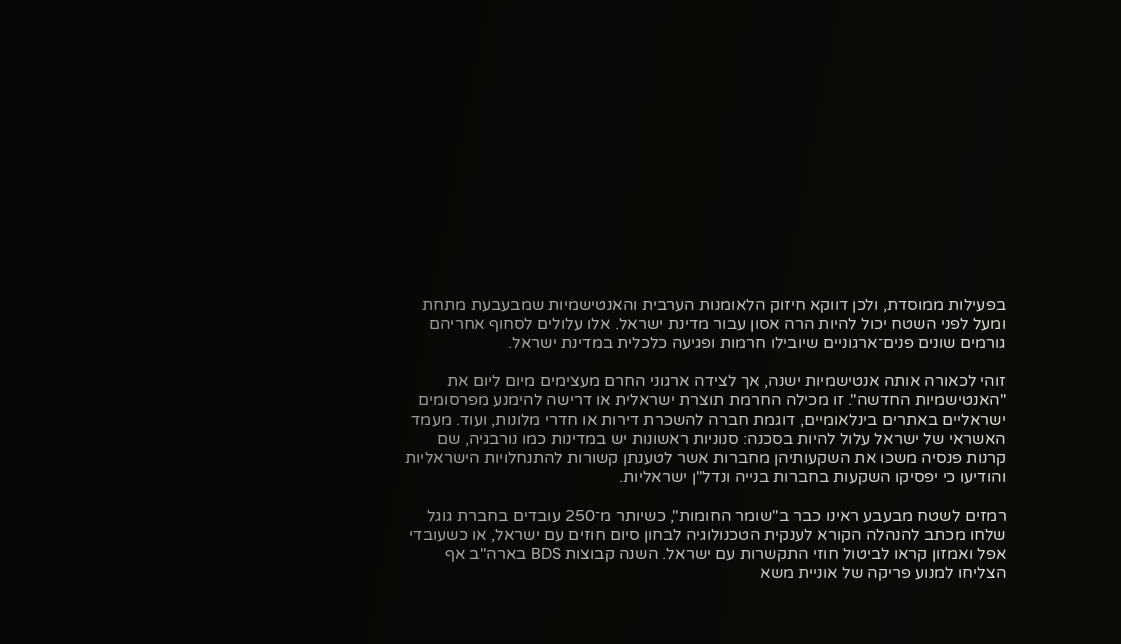בפעילות ממוסדת, ולכן דווקא חיזוק הלאומנות הערבית והאנטישמיות שמבעבעת מתחת ומעל לפני השטח יכול להיות הרה אסון עבור מדינת ישראל. אלו עלולים לסחוף אחריהם גורמים שונים פנים־ארגוניים שיובילו חרמות ופגיעה כלכלית במדינת ישראל.

זוהי לכאורה אותה אנטישמיות ישנה, אך לצידה ארגוני החרם מעצימים מיום ליום את "האנטישמיות החדשה". זו מכילה החרמת תוצרת ישראלית או דרישה להימנע מפרסומים ישראליים באתרים בינלאומיים, דוגמת חברה להשכרת דירות או חדרי מלונות, ועוד. מעמד האשראי של ישראל עלול להיות בסכנה: סנוניות ראשונות יש במדינות כמו נורבגיה, שם קרנות פנסיה משכו את השקעותיהן מחברות אשר לטענתן קשורות להתנחלויות הישראליות והודיעו כי יפסיקו השקעות בחברות בנייה ונדל"ן ישראליות.

רמזים לשטח מבעבע ראינו כבר ב"שומר החומות", כשיותר מ־250 עובדים בחברת גוגל שלחו מכתב להנהלה הקורא לענקית הטכנולוגיה לבחון סיום חוזים עם ישראל, או כשעובדי אפל ואמזון קראו לביטול חוזי התקשרות עם ישראל. השנה קבוצות BDS בארה"ב אף הצליחו למנוע פריקה של אוניית משא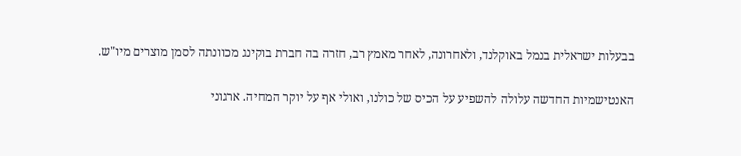בבעלות ישראלית בנמל באוקלנד, ולאחרונה, לאחר מאמץ רב, חזרה בה חברת בוקינג מכוונתה לסמן מוצרים מיו"ש.

האנטישמיות החדשה עלולה להשפיע על הכיס של כולנו, ואולי אף על יוקר המחיה. ארגוני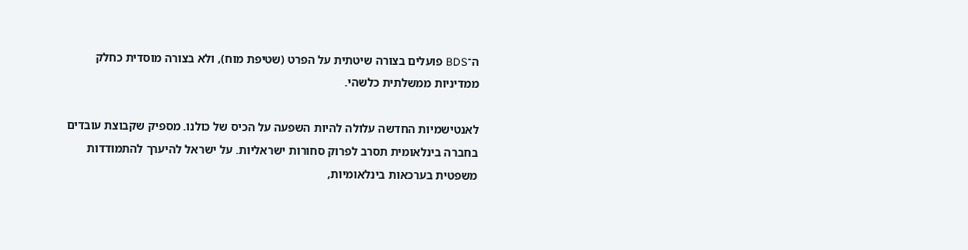ה־BDS פועלים בצורה שיטתית על הפרט (שטיפת מוח), ולא בצורה מוסדית כחלק ממדיניות ממשלתית כלשהי.

לאנטישמיות החדשה עלולה להיות השפעה על הכיס של כולנו. מספיק שקבוצת עובדים בחברה בינלאומית תסרב לפרוק סחורות ישראליות. על ישראל להיערך להתמודדות משפטית בערכאות בינלאומיות,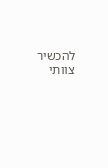להכשיר צוותי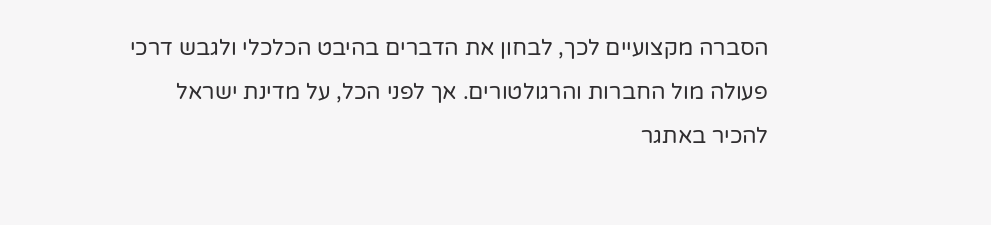הסברה מקצועיים לכך, לבחון את הדברים בהיבט הכלכלי ולגבש דרכי פעולה מול החברות והרגולטורים. אך לפני הכל, על מדינת ישראל להכיר באתגר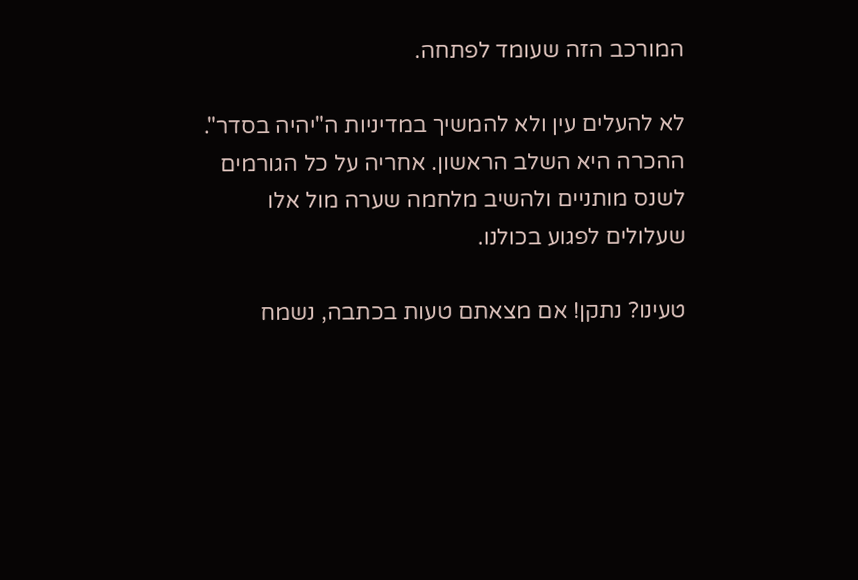המורכב הזה שעומד לפתחה.

לא להעלים עין ולא להמשיך במדיניות ה"יהיה בסדר". ההכרה היא השלב הראשון. אחריה על כל הגורמים לשנס מותניים ולהשיב מלחמה שערה מול אלו שעלולים לפגוע בכולנו.

טעינו? נתקן! אם מצאתם טעות בכתבה, נשמח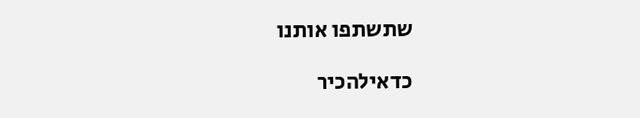שתשתפו אותנו

כדאילהכיר